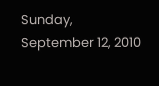Sunday, September 12, 2010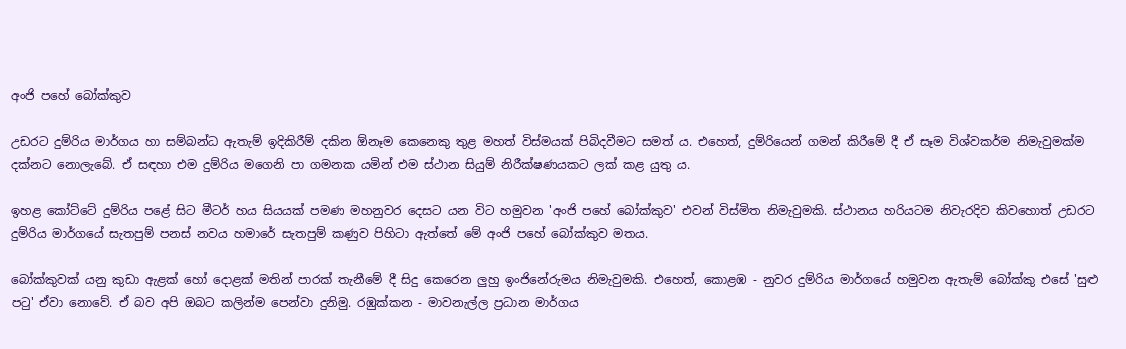අංජි පහේ බෝක්කුව

උඩරට දුම්රිය මාර්ගය හා සම්බන්ධ ඇතැම් ඉදිකිරීම් දකින ඕනෑම කෙනෙකු තුළ මහත් විස්මයක් පිබිදවීමට සමත් ය. එහෙත්, දුම්රියෙන් ගමන් කිරීමේ දී ඒ සෑම විශ්වකර්ම නිමැවුමක්ම දක්නට නොලැබේ. ඒ සඳහා එම දුම්රිය මගෙනි පා ගමනක යමින් එම ස්ථාන සියුම් නිරීක්ෂණයකට ලක් කළ යුතු ය.

ඉහළ කෝට්ටේ දුම්රිය පළේ සිට මීටර් හය සියයක් පමණ මහනුවර දෙසට යන විට හමුවන 'අංජි පහේ බෝක්කුව' එවන් විස්මිත නිමැවුමකි. ස්ථානය හරියටම නිවැරදිව කිවහොත් උඩරට දුම්රිය මාර්ගයේ සැතපුම් පනස් නවය හමාරේ සැතපුම් කණුව පිහිටා ඇත්තේ මේ අංජි පහේ බෝක්කුව මතය.

බෝක්කුවක් යනු කුඩා ඇළක් හෝ දොළක් මතින් පාරක් තැනීමේ දී සිදු කෙරෙන ලුහු ඉංජිනේරුමය නිමැවුමකි. එහෙත්, කොළඹ - නුවර දුම්රිය මාර්ගයේ හමුවන ඇතැම් බෝක්කු එසේ 'සුළු පටු' ඒවා නොවේ. ඒ බව අපි ඔබට කලින්ම පෙන්වා දුනිමු. රඹුක්කන - මාවනැල්ල ප්‍රධාන මාර්ගය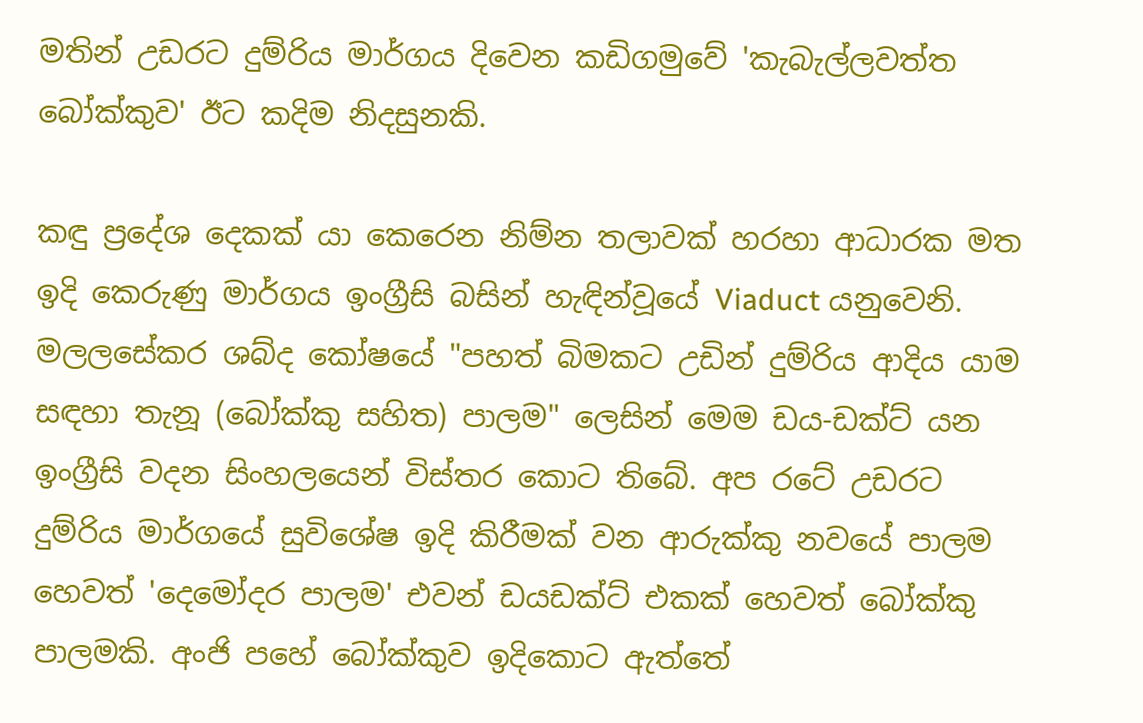මතින් උඩරට දුම්රිය මාර්ගය දිවෙන කඩිගමුවේ 'කැබැල්ලවත්ත බෝක්කුව' ඊට කදිම නිදසුනකි.

කඳු ප්‍රදේශ දෙකක් යා කෙරෙන නිම්න තලාවක් හරහා ආධාරක මත ඉදි කෙරුණු මාර්ගය ඉංග්‍රීසි බසින් හැඳින්වූයේ Viaduct යනුවෙනි. මලලසේකර ශබ්ද කෝෂයේ "පහත් බිමකට උඩින් දුම්රිය ආදිය යාම සඳහා තැනූ (බෝක්කු සහිත) පාලම" ලෙසින් මෙම ඩය-ඩක්ට් යන ඉංග්‍රීසි වදන සිංහලයෙන් විස්තර කොට තිබේ. අප රටේ උඩරට දුම්රිය මාර්ගයේ සුවිශේෂ ඉදි කිරීමක් වන ආරුක්කු නවයේ පාලම හෙවත් 'දෙමෝදර පාලම' එවන් ඩයඩක්ට් එකක් හෙවත් බෝක්කු පාලමකි. අංජි පහේ බෝක්කුව ඉදිකොට ඇත්තේ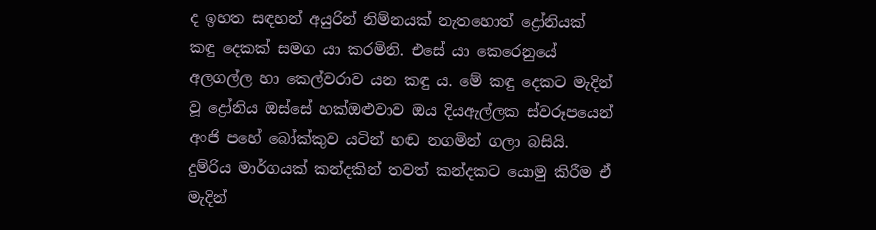ද ඉහත සඳහන් අයුරින් නිම්නයක් නැතහොත් ද්‍රෝනියක් කඳු දෙකක් සමග යා කරමිනි. එසේ යා කෙරෙනුයේ අලගල්ල හා කෙල්වරාව යන කඳු ය. මේ කඳු දෙකට මැදින් වූ ද්‍රෝනිය ඔස්සේ හක්ඔළුවාව ඔය දියඇල්ලක ස්වරූපයෙන් අංජි පහේ බෝක්කුව යටින් හඬ නගමින් ගලා බසියි. දුම්රිය මාර්ගයක් කන්දකින් තවත් කන්දකට යොමු කිරීම ඒ මැදින්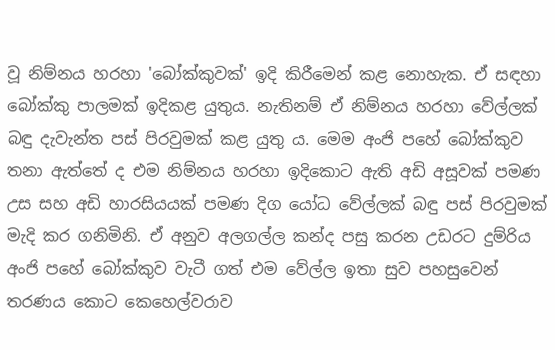වූ නිම්නය හරහා 'බෝක්කුවක්' ඉදි කිරීමෙන් කළ නොහැක. ඒ සඳහා බෝක්කු පාලමක් ඉදිකළ යුතුය. නැතිනම් ඒ නිම්නය හරහා වේල්ලක් බඳු දැවැන්ත පස් පිරවුමක් කළ යුතු ය. මෙම අංජි පහේ බෝක්කුව තනා ඇත්තේ ද එම නිම්නය හරහා ඉදිකොට ඇති අඩි අසූවක් පමණ උස සහ අඩි හාරසියයක් පමණ දිග යෝධ වේල්ලක් බඳු පස් පිරවුමක් මැදි කර ගනිමිනි. ඒ අනුව අලගල්ල කන්ද පසු කරන උඩරට දුම්රිය අංජි පහේ බෝක්කුව වැටී ගත් එම වේල්ල ඉතා සුව පහසුවෙන් තරණය කොට කෙහෙල්වරාව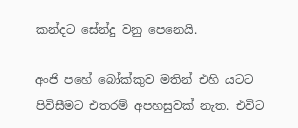කන්දට සේන්දු වනු පෙනෙයි.

අංජි පහේ බෝක්කුව මතින් එහි යටට පිවිසීමට එතරම් අපහසුවක් නැත. එවිට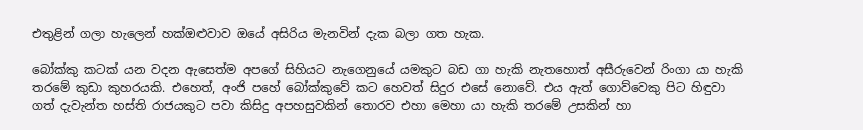එතුළින් ගලා හැලෙන් හක්ඔළුවාව ඔයේ අසිරිය මැනවින් දැක බලා ගත හැක.

බෝක්කු කටක් යන වදන ඇසෙත්ම අපගේ සිහියට නැගෙනුයේ යමකුට බඩ ගා හැකි නැතහොත් අසීරුවෙන් රිංගා යා හැකි තරමේ කුඩා කුහරයකි. එහෙත්, අංජි පහේ බෝක්කුවේ කට හෙවත් සිදුර එසේ නොවේ. එය ඇත් ගොව්වෙකු පිට හිඳුවා ගත් දැවැන්ත හස්ති රාජයකුට පවා කිසිදු අපහසුවකින් තොරව එහා මෙහා යා හැකි තරමේ උසකින් හා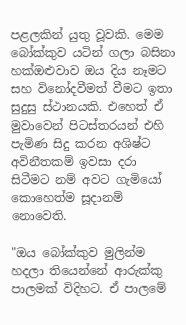පළලකින් යුතු වූවකි. මෙම බෝක්කුව යටින් ගලා බසිනා හක්ඔළුවාව ඔය දිය නෑමට සහ විනෝදවීමත් වීමට ඉතා සුදුසු ස්ථානයකි. එහෙත් ඒ මුවාවෙන් පිටස්තරයන් එහි පැමිණ සිදු කරන අශිෂ්ට අවිනීතකම් ඉවසා දරා සිටීමට නම් අවට ගැමියෝ කොහෙත්ම සූදානම් නොවෙති.

"ඔය බෝක්කුව මුලින්ම හදලා තියෙන්නේ ආරුක්කු පාලමක් විදිහට. ඒ පාලමේ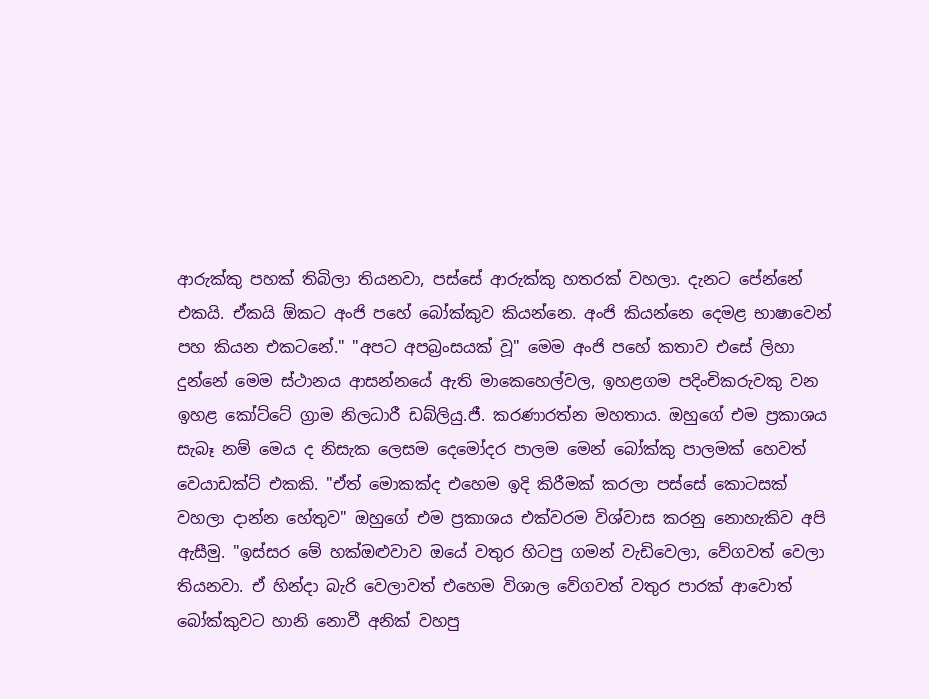ආරුක්කු පහක් තිබිලා තියනවා, පස්සේ ආරුක්කු හතරක් වහලා. දැනට පේන්නේ එකයි. ඒකයි ඕකට අංජි පහේ බෝක්කුව කියන්නෙ. අංජි කියන්නෙ දෙමළ භාෂාවෙන් පහ කියන එකටනේ." "අපට අපබ්‍රංසයක් වූ" මෙම අංජි පහේ කතාව එසේ ලිහා දුන්නේ මෙම ස්ථානය ආසන්නයේ ඇති මාකෙහෙල්වල, ඉහළගම පදිංචිකරුවකු වන ඉහළ කෝට්ටේ ග්‍රාම නිලධාරී ඩබ්ලියු.ජී. කරණාරත්න මහතාය. ඔහුගේ එම ප්‍රකාශය සැබෑ නම් මෙය ද නිසැක ලෙසම දෙමෝදර පාලම මෙන් බෝක්කු පාලමක් හෙවත් වෙයාඩක්ට් එකකි. "ඒත් මොකක්ද එහෙම ඉදි කිරීමක් කරලා පස්සේ කොටසක් වහලා දාන්න හේතුව" ඔහුගේ එම ප්‍රකාශය එක්වරම විශ්වාස කරනු නොහැකිව අපි ඇසීමු. "ඉස්සර මේ හක්ඔළුවාව ඔයේ වතුර හිටපු ගමන් වැඩිවෙලා, වේගවත් වෙලා තියනවා. ඒ හින්දා බැරි වෙලාවත් එහෙම විශාල වේගවත් වතුර පාරක් ආවොත් බෝක්කුවට හානි නොවී අනික් වහපු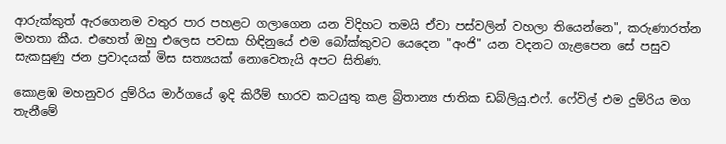ආරුක්කුත් ඇරගෙනම වතුර පාර පහළට ගලාගෙන යන විදිහට තමයි ඒවා පස්වලින් වහලා තියෙන්නෙ", කරුණාරත්න මහතා කීය. එහෙත් ඔහු එලෙස පවසා හිඳිනුයේ එම බෝක්කුවට යෙදෙන "අංජි" යන වදනට ගැළපෙන සේ පසුව සැකසුණු ජන ප්‍රවාදයක් මිස සත්‍යයක් නොවෙතැයි අපට සිතිණ.

කොළඹ මහනුවර දුම්රිය මාර්ගයේ ඉදි කිරීම් භාරව කටයුතු කළ බ්‍රිතාන්‍ය ජාතික ඩබ්ලියු.එෆ්. ෆේවිල් එම දුම්රිය මග තැනීමේ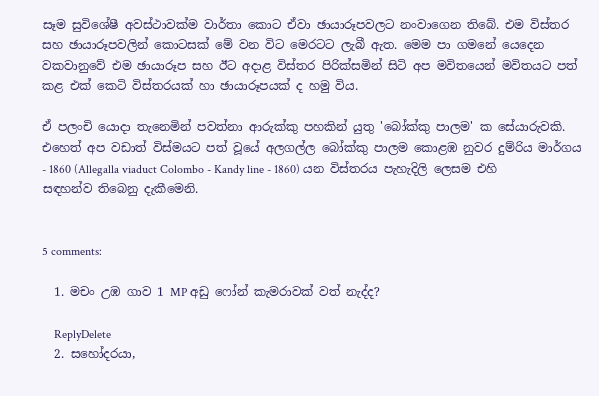සෑම සුවිශේෂී අවස්ථාවක්ම වාර්තා කොට ඒවා ඡායාරූපවලට නංවාගෙන තිබේ. එම විස්තර සහ ඡායාරූපවලින් කොටසක් මේ වන විට මෙරටට ලැබී ඇත. මෙම පා ගමනේ යෙදෙන වකවානුවේ එම ඡායාරූප සහ ඊට අදාළ විස්තර පිරික්සමින් සිටි අප මවිතයෙන් මවිතයට පත් කළ එක් කෙටි විස්තරයක් හා ඡායාරූපයක් ද හමු විය.

ඒ පලංචි යොදා තැනෙමින් පවත්නා ආරුක්කු පහකින් යුතු 'බෝක්කු පාලම' ක සේයාරුවකි. එහෙත් අප වඩාත් විස්මයට පත් වූයේ අලගල්ල බෝක්කු පාලම කොළඹ නුවර දුම්රිය මාර්ගය - 1860 (Allegalla viaduct Colombo - Kandy line - 1860) යන විස්තරය පැහැදිලි ලෙසම එහි සඳහන්ව තිබෙනු දැකීමෙනි.


5 comments:

  1. මචං උඹ ගාව 1 MP අඩු ෆෝන් කැමරාවක් වත් නැද්ද?

    ReplyDelete
  2. සහෝදරයා,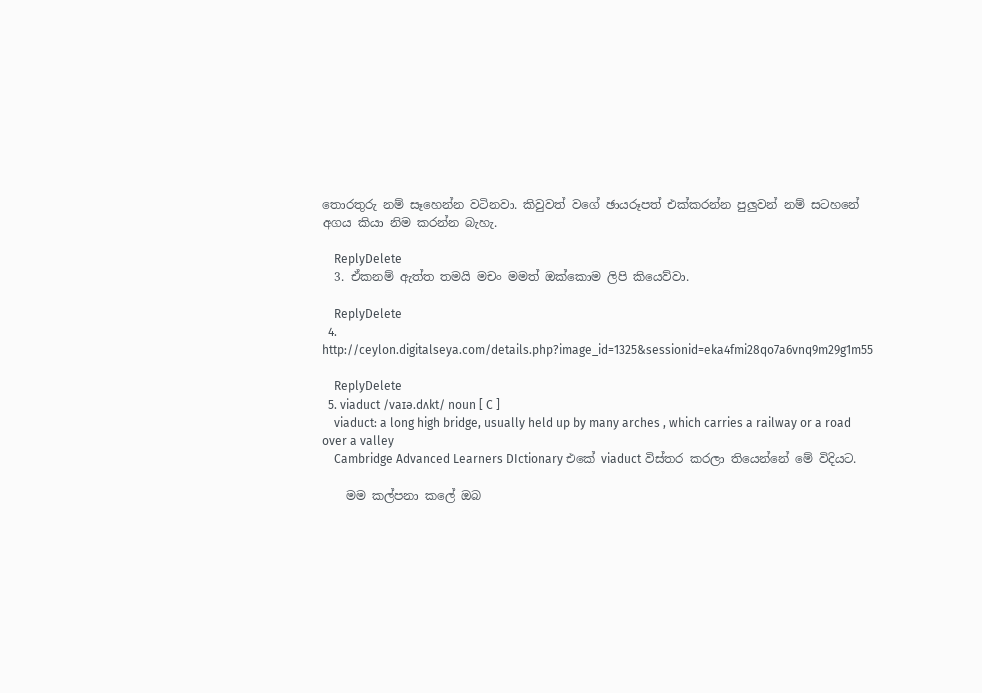තොරතුරු නම් සෑහෙන්න වටිනවා. කිවුවත් වගේ ඡායරූපත් එක්කරන්න පුලුවන් නම් සටහනේ අගය කියා නිම කරන්න බැහැ.

    ReplyDelete
  3. ඒකනම් ඇත්ත තමයි මචං මමත් ඔක්කොම ලිපි කියෙව්වා.

    ReplyDelete
  4. http://ceylon.digitalseya.com/details.php?image_id=1325&sessionid=eka4fmi28qo7a6vnq9m29g1m55

    ReplyDelete
  5. viaduct /vaɪə.dʌkt/ noun [ C ]
    viaduct: a long high bridge, usually held up by many arches , which carries a railway or a road over a valley
    Cambridge Advanced Learners DIctionary එකේ viaduct විස්තර කරලා තියෙන්නේ මේ විදියට.

    මම කල්පනා කලේ ඔබ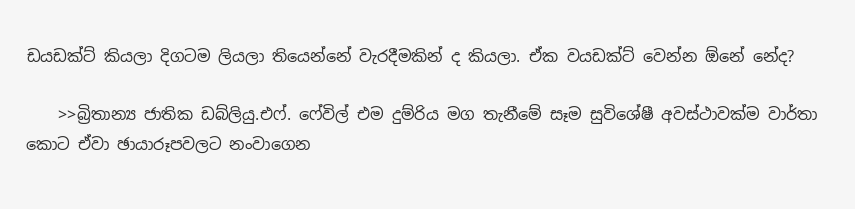ඩයඩක්ට් කියලා දිගටම ලියලා තියෙන්නේ වැරදීමකින් ද කියලා. ඒක වයඩක්ට් වෙන්න ඕනේ නේද?

    >>බ්‍රිතාන්‍ය ජාතික ඩබ්ලියු.එෆ්. ෆේවිල් එම දුම්රිය මග තැනීමේ සෑම සුවිශේෂී අවස්ථාවක්ම වාර්තා කොට ඒවා ඡායාරූපවලට නංවාගෙන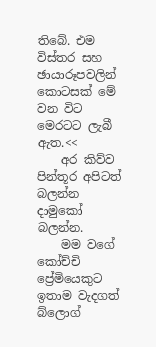තිබේ. එම විස්තර සහ ඡායාරූපවලින් කොටසක් මේ වන විට මෙරටට ලැබී ඇත.<<
    අර කිව්ව පින්තූර අපිටත් බලන්න දාමුකෝ බලන්න.
    මම වගේ කෝච්චි ප්‍රේමියෙකුට ඉතාම වැදගත් බ්ලොග්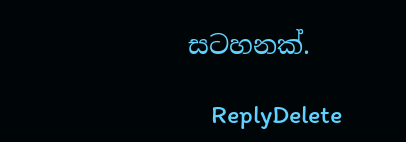සටහනක්.

    ReplyDelete